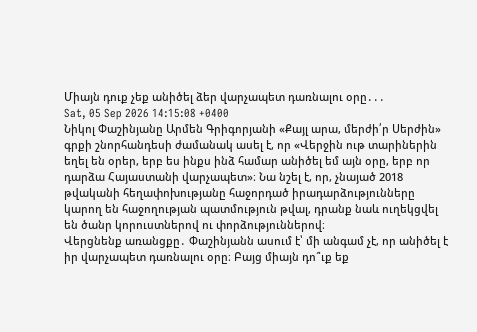Միայն դուք չեք անիծել ձեր վարչապետ դառնալու օրը․․․
Sat, 05 Sep 2026 14:15:08 +0400
Նիկոլ Փաշինյանը Արմեն Գրիգորյանի «Քայլ արա, մերժի՛ր Սերժին» գրքի շնորհանդեսի ժամանակ ասել է, որ «Վերջին ութ տարիներին եղել են օրեր, երբ ես ինքս ինձ համար անիծել եմ այն օրը, երբ որ դարձա Հայաստանի վարչապետ»։ Նա նշել է, որ, չնայած 2018 թվականի հեղափոխությանը հաջորդած իրադարձությունները կարող են հաջողության պատմություն թվալ, դրանք նաև ուղեկցվել են ծանր կորուստներով ու փորձություններով։
Վերցնենք առանցքը․ Փաշինյանն ասում է՝ մի անգամ չէ, որ անիծել է իր վարչապետ դառնալու օրը։ Բայց միայն դո՞ւք եք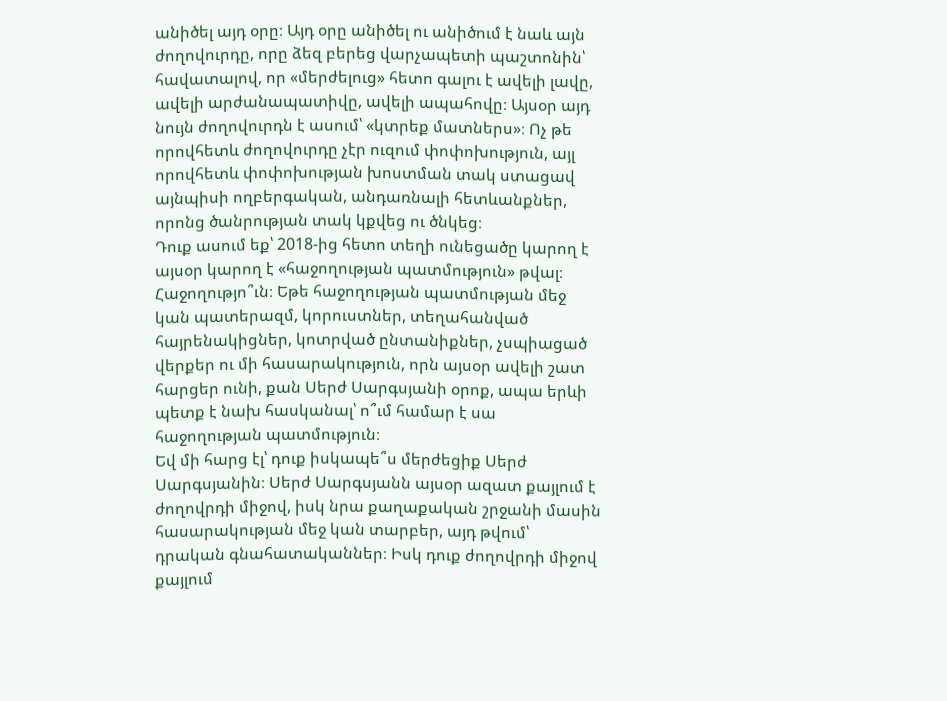անիծել այդ օրը։ Այդ օրը անիծել ու անիծում է նաև այն ժողովուրդը, որը ձեզ բերեց վարչապետի պաշտոնին՝ հավատալով, որ «մերժելուց» հետո գալու է ավելի լավը, ավելի արժանապատիվը, ավելի ապահովը։ Այսօր այդ նույն ժողովուրդն է ասում՝ «կտրեք մատներս»։ Ոչ թե որովհետև ժողովուրդը չէր ուզում փոփոխություն, այլ որովհետև փոփոխության խոստման տակ ստացավ այնպիսի ողբերգական, անդառնալի հետևանքներ, որոնց ծանրության տակ կքվեց ու ծնկեց։
Դուք ասում եք՝ 2018-ից հետո տեղի ունեցածը կարող է այսօր կարող է «հաջողության պատմություն» թվալ։ Հաջողությո՞ւն։ Եթե հաջողության պատմության մեջ կան պատերազմ, կորուստներ, տեղահանված հայրենակիցներ, կոտրված ընտանիքներ, չսպիացած վերքեր ու մի հասարակություն, որն այսօր ավելի շատ հարցեր ունի, քան Սերժ Սարգսյանի օրոք, ապա երևի պետք է նախ հասկանալ՝ ո՞ւմ համար է սա հաջողության պատմություն։
Եվ մի հարց էլ՝ դուք իսկապե՞ս մերժեցիք Սերժ Սարգսյանին։ Սերժ Սարգսյանն այսօր ազատ քայլում է ժողովրդի միջով, իսկ նրա քաղաքական շրջանի մասին հասարակության մեջ կան տարբեր, այդ թվում՝ դրական գնահատականներ։ Իսկ դուք ժողովրդի միջով քայլում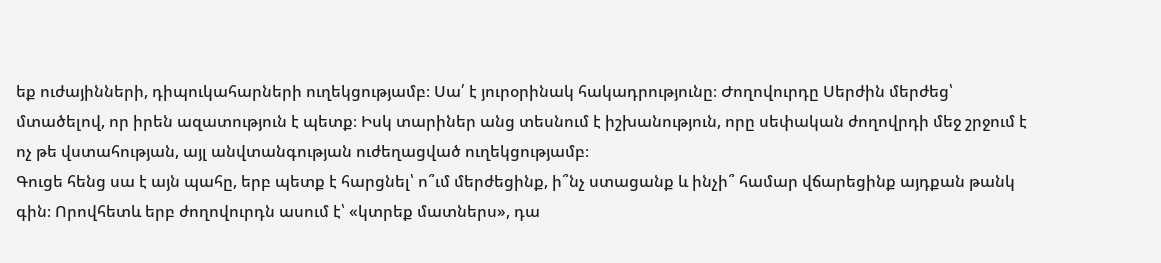եք ուժայինների, դիպուկահարների ուղեկցությամբ։ Սա՛ է յուրօրինակ հակադրությունը։ Ժողովուրդը Սերժին մերժեց՝ մտածելով, որ իրեն ազատություն է պետք։ Իսկ տարիներ անց տեսնում է իշխանություն, որը սեփական ժողովրդի մեջ շրջում է ոչ թե վստահության, այլ անվտանգության ուժեղացված ուղեկցությամբ։
Գուցե հենց սա է այն պահը, երբ պետք է հարցնել՝ ո՞ւմ մերժեցինք, ի՞նչ ստացանք և ինչի՞ համար վճարեցինք այդքան թանկ գին։ Որովհետև երբ ժողովուրդն ասում է՝ «կտրեք մատներս», դա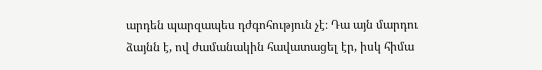արդեն պարզապես դժգոհություն չէ։ Դա այն մարդու ձայնն է, ով ժամանակին հավատացել էր, իսկ հիմա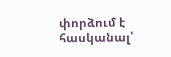փորձում է հասկանալ՝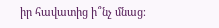իր հավատից ի՞նչ մնաց։